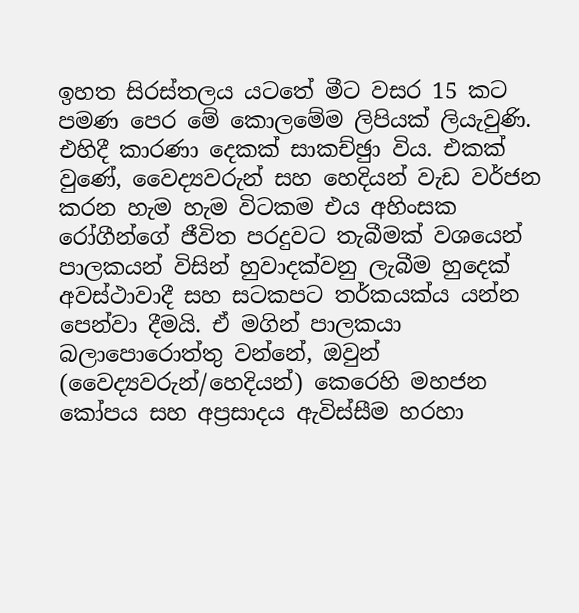ඉහත සිරස්තලය යටතේ මීට වසර 15 කට පමණ පෙර මේ කොලමේම ලිපියක් ලියැවුණි. එහිදී කාරණා දෙකක් සාකච්ඡුා විය. එකක් වුණේ, වෛද්‍යවරුන් සහ හෙදියන් වැඩ වර්ජන කරන හැම හැම විටකම එය අහිංසක රෝගීන්ගේ ජීවිත පරදුවට තැබීමක් වශයෙන් පාලකයන් විසින් හුවාදක්වනු ලැබීම හුදෙක් අවස්ථාවාදී සහ සටකපට තර්කයක්ය යන්න පෙන්වා දීමයි. ඒ මගින් පාලකයා බලාපොරොත්තු වන්නේ, ඔවුන් (වෛද්‍යවරුන්/හෙදියන්) කෙරෙහි මහජන කෝපය සහ අප්‍රසාදය ඇවිස්සීම හරහා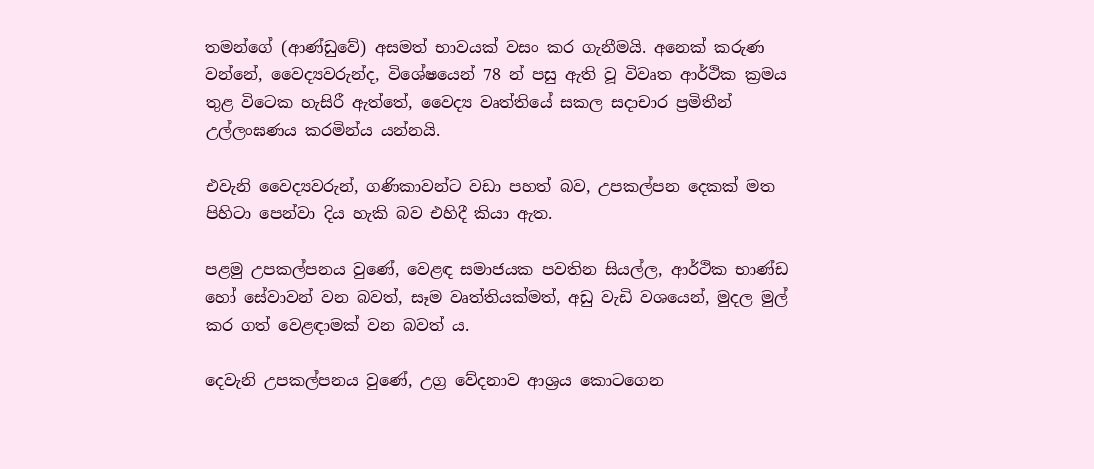තමන්ගේ (ආණ්ඩුවේ) අසමත් භාවයක් වසං කර ගැනීමයි. අනෙක් කරුණ වන්නේ, වෛද්‍යවරුන්ද, විශේෂයෙන් 78 න් පසු ඇති වූ විවෘත ආර්ථික ක්‍රමය තුළ විටෙක හැසිරී ඇත්තේ, වෛද්‍ය වෘත්තියේ සකල සදාචාර ප්‍රමිතීන් උල්ලංඝණය කරමින්ය යන්නයි.

එවැනි වෛද්‍යවරුන්, ගණිකාවන්ට වඩා පහත් බව, උපකල්පන දෙකක් මත පිහිටා පෙන්වා දිය හැකි බව එහිදී කියා ඇත.

පළමු උපකල්පනය වුණේ, වෙළඳ සමාජයක පවතින සියල්ල, ආර්ථික භාණ්ඩ හෝ සේවාවන් වන බවත්, සෑම වෘත්තියක්මත්, අඩු වැඩි වශයෙන්, මුදල මුල් කර ගත් වෙළඳාමක් වන බවත් ය.

දෙවැනි උපකල්පනය වුණේ, උග්‍ර වේදනාව ආශ්‍රය කොටගෙන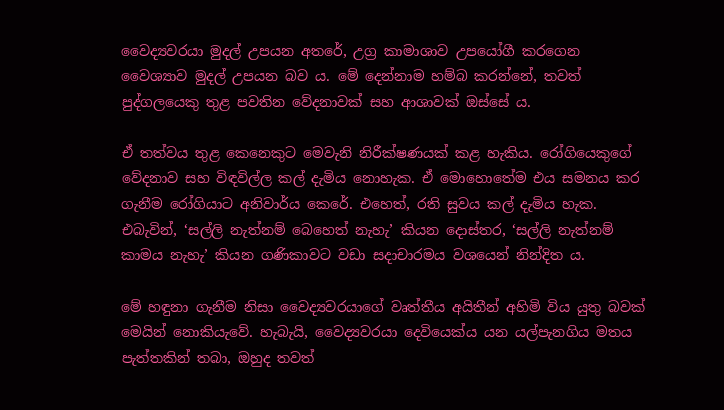වෛද්‍යවරයා මුදල් උපයන අතරේ, උග්‍ර කාමාශාව උපයෝගී කරගෙන වෛශ්‍යාව මුදල් උපයන බව ය. මේ දෙන්නාම හම්බ කරන්නේ, තවත් පුද්ගලයෙකු තුළ පවතින වේදනාවක් සහ ආශාවක් ඔස්සේ ය.

ඒ තත්වය තුළ කෙනෙකුට මෙවැනි නිරීක්ෂණයක් කළ හැකිය. රෝගියෙකුගේ වේදනාව සහ විඳවිල්ල කල් දැමිය නොහැක. ඒ මොහොතේම එය සමනය කර ගැනීම රෝගියාට අනිවාර්ය කෙරේ. එහෙත්, රති සුවය කල් දැමිය හැක. එබැවින්, ‘සල්ලි නැත්නම් බෙහෙත් නැහැ’ කියන දොස්තර, ‘සල්ලි නැත්නම් කාමය නැහැ’ කියන ගණිකාවට වඩා සදාචාරමය වශයෙන් නින්දිත ය.

මේ හඳුනා ගැනීම නිසා වෛද්‍යවරයාගේ වෘත්තීය අයිතීන් අහිමි විය යුතු බවක් මෙයින් නොකියැවේ. හැබැයි, වෛද්‍යවරයා දෙවියෙක්ය යන යල්පැනගිය මතය පැත්තකින් තබා, ඔහුද තවත්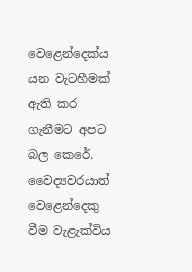වෙළෙන්දෙක්ය යන වැටහීමක් ඇති කර ගැනීමට අපට බල කෙරේ. වෛද්‍යවරයාත් වෙළෙන්දෙකු වීම වැළැක්විය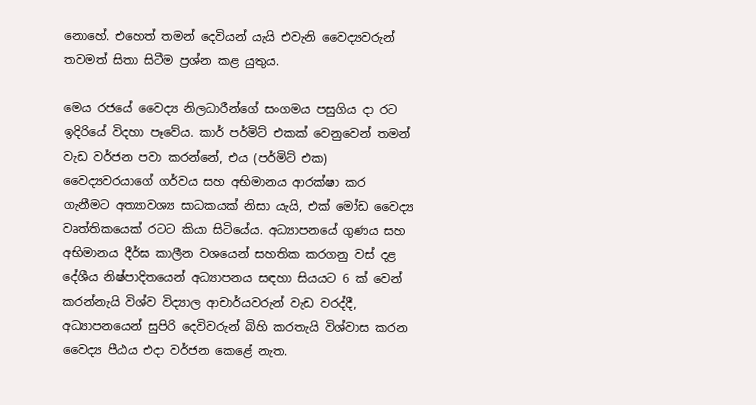නොහේ. එහෙත් තමන් දෙවියන් යැයි එවැනි වෛද්‍යවරුන් තවමත් සිතා සිටීම ප්‍රශ්න කළ යුතුය.

මෙය රජයේ වෛද්‍ය නිලධාරීන්ගේ සංගමය පසුගිය දා රට ඉදිරියේ විදහා පෑවේය. කාර් පර්මිට් එකක් වෙනුවෙන් තමන් වැඩ වර්ජන පවා කරන්නේ, එය (පර්මිට් එක) වෛද්‍යවරයාගේ ගර්වය සහ අභිමානය ආරක්ෂා කර ගැනීමට අත්‍යාවශ්‍ය සාධකයක් නිසා යැයි, එක් මෝඩ වෛද්‍ය වෘත්තිකයෙක් රටට කියා සිටියේය. අධ්‍යාපනයේ ගුණය සහ අභිමානය දීර්ඝ කාලීන වශයෙන් සහතික කරගනු වස් දළ දේශීය නිෂ්පාදිතයෙන් අධ්‍යාපනය සඳහා සියයට 6 ක් වෙන් කරන්නැයි විශ්ව විද්‍යාල ආචාර්යවරුන් වැඩ වරද්දී, අධ්‍යාපනයෙන් සුපිරි දෙවිවරුන් බිහි කරතැයි විශ්වාස කරන වෛද්‍ය පීඨය එදා වර්ජන කෙළේ නැත.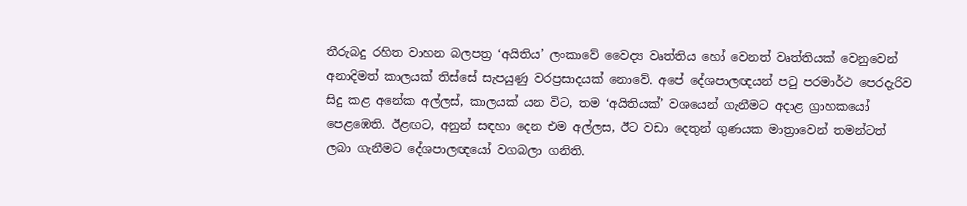තීරුබදු රහිත වාහන බලපත්‍ර ‘අයිතිය’ ලංකාවේ වෛද්‍ය වෘත්තිය හෝ වෙනත් වෘත්තියක් වෙනුවෙන් අනාදිමත් කාලයක් තිස්සේ සැපයුණු වරප්‍රසාදයක් නොවේ. අපේ දේශපාලඥයන් පටු පරමාර්ථ පෙරදැරිව සිදු කළ අනේක අල්ලස්, කාලයක් යන විට, තම ‘අයිතියක්’ වශයෙන් ගැනීමට අදාළ ග්‍රාහකයෝ පෙළඹෙති. ඊළඟට, අනුන් සඳහා දෙන එම අල්ලස, ඊට වඩා දෙතුන් ගුණයක මාත්‍රාවෙන් තමන්ටත් ලබා ගැනීමට දේශපාලඥයෝ වගබලා ගනිති.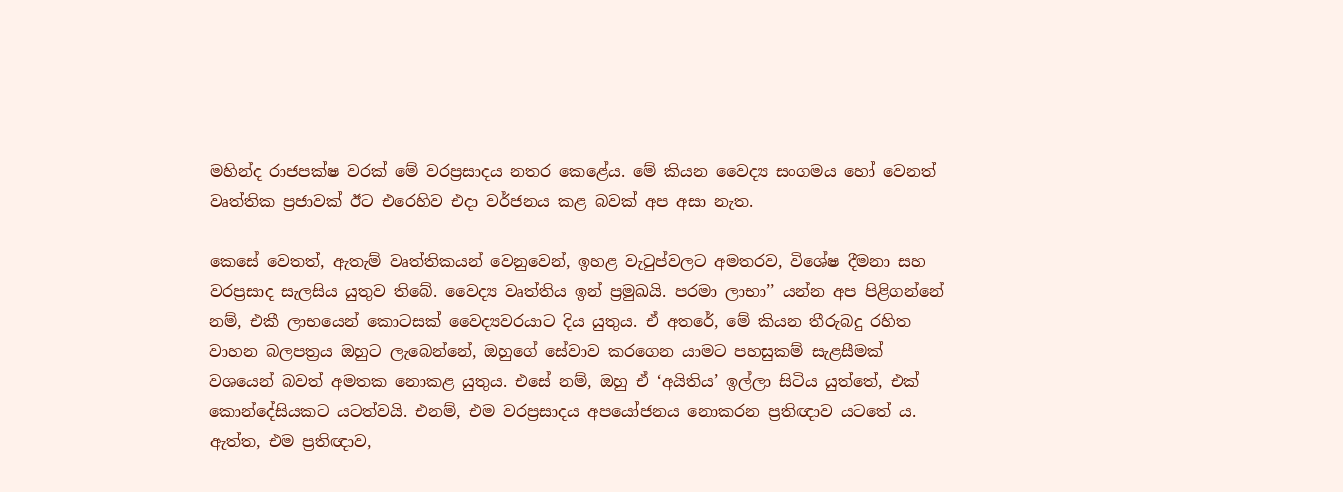මහින්ද රාජපක්ෂ වරක් මේ වරප්‍රසාදය නතර කෙළේය. මේ කියන වෛද්‍ය සංගමය හෝ වෙනත් වෘත්තික ප්‍රජාවක් ඊට එරෙහිව එදා වර්ජනය කළ බවක් අප අසා නැත.

කෙසේ වෙතත්, ඇතැම් වෘත්තිකයන් වෙනුවෙන්, ඉහළ වැටුප්වලට අමතරව, විශේෂ දීමනා සහ වරප්‍රසාද සැලසිය යුතුව තිබේ. වෛද්‍ය වෘත්තිය ඉන් ප්‍රමුඛයි. පරමා ලාභා’’ යන්න අප පිළිගන්නේ නම්, එකී ලාභයෙන් කොටසක් වෛද්‍යවරයාට දිය යුතුය. ඒ අතරේ, මේ කියන තීරුබදු රහිත වාහන බලපත්‍රය ඔහුට ලැබෙන්නේ, ඔහුගේ සේවාව කරගෙන යාමට පහසුකම් සැළසීමක් වශයෙන් බවත් අමතක නොකළ යුතුය. එසේ නම්, ඔහු ඒ ‘අයිතිය’ ඉල්ලා සිටිය යුත්තේ, එක් කොන්දේසියකට යටත්වයි. එනම්, එම වරප්‍රසාදය අපයෝජනය නොකරන ප්‍රතිඥාව යටතේ ය. ඇත්ත, එම ප්‍රතිඥාව,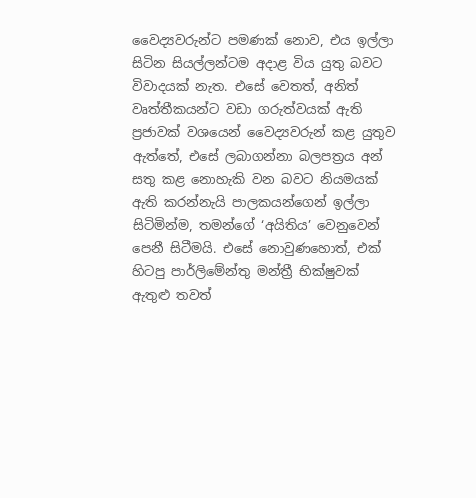වෛද්‍යවරුන්ට පමණක් නොව, එය ඉල්ලා සිටින සියල්ලන්ටම අදාළ විය යුතු බවට විවාදයක් නැත. එසේ වෙතත්, අනිත් වෘත්තීකයන්ට වඩා ගරුත්වයක් ඇති ප්‍රජාවක් වශයෙන් වෛද්‍යවරුන් කළ යුතුව ඇත්තේ, එසේ ලබාගන්නා බලපත්‍රය අන් සතු කළ නොහැකි වන බවට නියමයක් ඇති කරන්නැයි පාලකයන්ගෙන් ඉල්ලා සිටිමින්ම, තමන්ගේ ‘අයිතිය’ වෙනුවෙන් පෙනී සිටීමයි. එසේ නොවුණහොත්, එක් හිටපු පාර්ලිමේන්තු මන්ත්‍රී භික්ෂුවක් ඇතුළු තවත්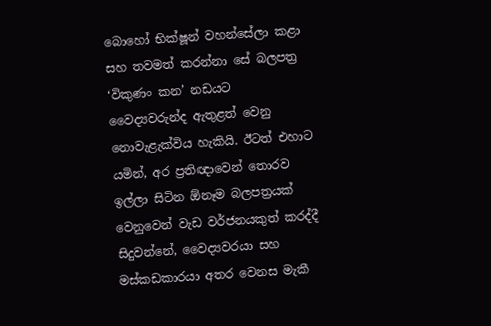බොහෝ භික්ෂූන් වහන්සේලා කළා සහ තවමත් කරන්නා සේ බලපත්‍ර ‘විකුණං කන’ නඩයට වෛද්‍යවරුන්ද ඇතුළත් වෙනු නොවැළැක්විය හැකියි. ඊටත් එහාට යමින්, අර ප්‍රතිඥාවෙන් තොරව ඉල්ලා සිටින ඕනෑම බලපත්‍රයක් වෙනුවෙන් වැඩ වර්ජනයකුත් කරද්දී සිදුවන්නේ, වෛද්‍යවරයා සහ මස්කඩකාරයා අතර වෙනස මැකී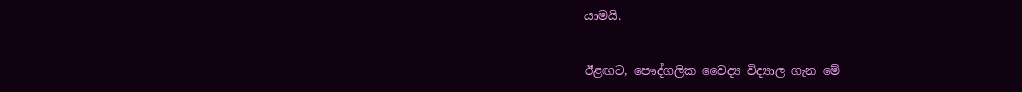යාමයි.

ඊළඟට, පෞද්ගලික වෛද්‍ය විද්‍යාල ගැන මේ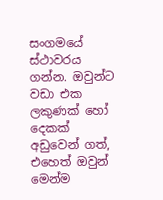සංගමයේ ස්ථාවරය ගන්න. ඔවුන්ට වඩා එක ලකුණක් හෝ දෙකක් අඩුවෙන් ගත්, එහෙත් ඔවුන් මෙන්ම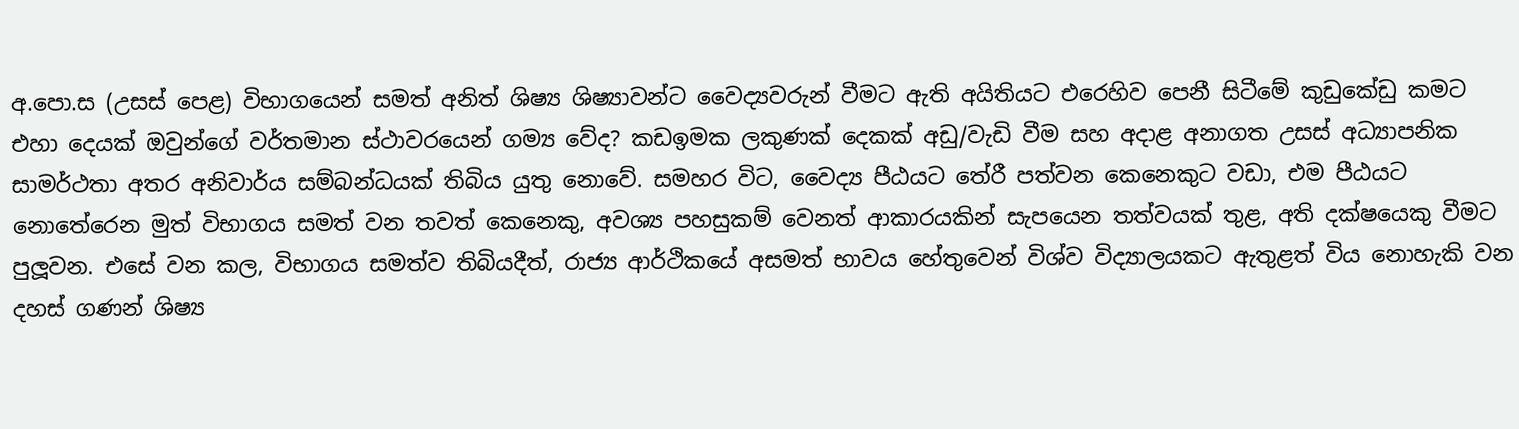අ.පො.ස (උසස් පෙළ) විභාගයෙන් සමත් අනිත් ශිෂ්‍ය ශිෂ්‍යාවන්ට වෛද්‍යවරුන් වීමට ඇති අයිතියට එරෙහිව පෙනී සිටීමේ කුඩුකේඩු කමට එහා දෙයක් ඔවුන්ගේ වර්තමාන ස්ථාවරයෙන් ගම්‍ය වේද? කඩඉමක ලකුණක් දෙකක් අඩු/වැඩි වීම සහ අදාළ අනාගත උසස් අධ්‍යාපනික සාමර්ථතා අතර අනිවාර්ය සම්බන්ධයක් තිබිය යුතු නොවේ. සමහර විට, වෛද්‍ය පීඨයට තේරී පත්වන කෙනෙකුට වඩා, එම පීඨයට නොතේරෙන මුත් විභාගය සමත් වන තවත් කෙනෙකු, අවශ්‍ය පහසුකම් වෙනත් ආකාරයකින් සැපයෙන තත්වයක් තුළ, අති දක්ෂයෙකු වීමට පුලූවන. එසේ වන කල, විභාගය සමත්ව තිබියදීත්, රාජ්‍ය ආර්ථිකයේ අසමත් භාවය හේතුවෙන් විශ්ව විද්‍යාලයකට ඇතුළත් විය නොහැකි වන දහස් ගණන් ශිෂ්‍ය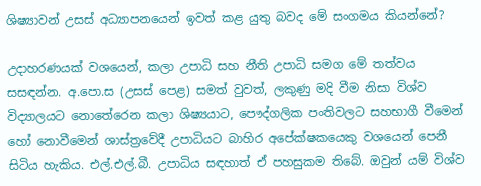ශිෂ්‍යාවන් උසස් අධ්‍යාපනයෙන් ඉවත් කළ යුතු බවද මේ සංගමය කියන්නේ?

උදාහරණයක් වශයෙන්, කලා උපාධි සහ නීති උපාධි සමග මේ තත්වය සසඳන්න. අ.පො.ස (උසස් පෙළ) සමත් වුවත්, ලකුණු මදි වීම නිසා විශ්ව විද්‍යාලයට නොතේරෙන කලා ශිෂ්‍යයාට, පෞද්ගලික පංතිවලට සහභාගී වීමෙන් හෝ නොවීමෙන් ශාස්ත්‍රවේදී උපාධියට බාහිර අපේක්ෂකයෙකු වශයෙන් පෙනී සිටිය හැකිය. එල්.එල්.බී. උපාධිය සඳහාත් ඒ පහසුකම තිබේ. ඔවුන් යම් විශ්ව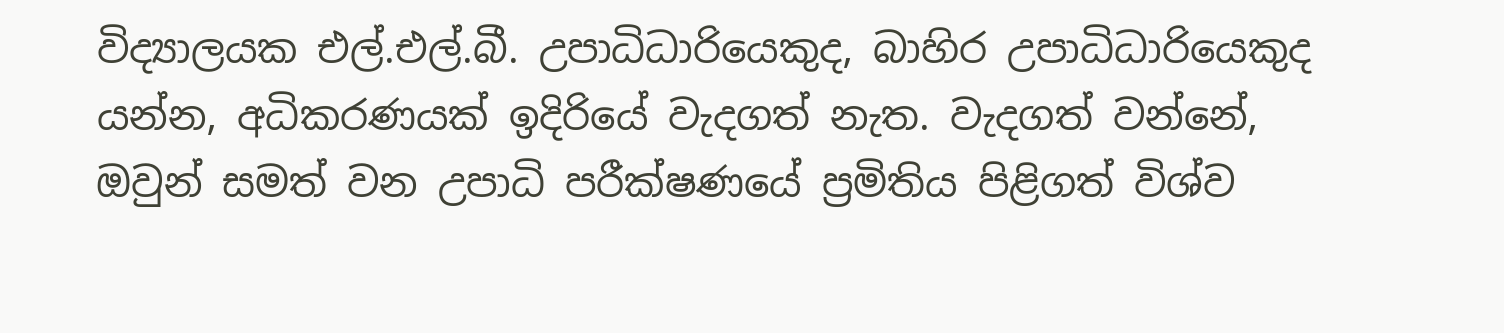විද්‍යාලයක එල්.එල්.බී. උපාධිධාරියෙකුද, බාහිර උපාධිධාරියෙකුද යන්න, අධිකරණයක් ඉදිරියේ වැදගත් නැත. වැදගත් වන්නේ, ඔවුන් සමත් වන උපාධි පරීක්ෂණයේ ප්‍රමිතිය පිළිගත් විශ්ව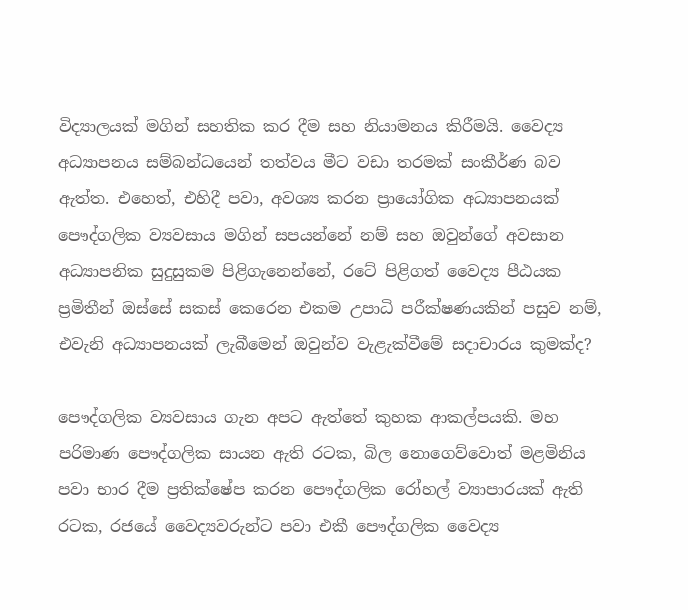විද්‍යාලයක් මගින් සහතික කර දීම සහ නියාමනය කිරීමයි. වෛද්‍ය අධ්‍යාපනය සම්බන්ධයෙන් තත්වය මීට වඩා තරමක් සංකීර්ණ බව ඇත්ත. එහෙත්, එහිදී පවා, අවශ්‍ය කරන ප්‍රායෝගික අධ්‍යාපනයක් පෞද්ගලික ව්‍යවසාය මගින් සපයන්නේ නම් සහ ඔවුන්ගේ අවසාන අධ්‍යාපනික සුදුසුකම පිළිගැනෙන්නේ, රටේ පිළිගත් වෛද්‍ය පීඨයක ප්‍රමිතීන් ඔස්සේ සකස් කෙරෙන එකම උපාධි පරීක්ෂණයකින් පසුව නම්, එවැනි අධ්‍යාපනයක් ලැබීමෙන් ඔවුන්ව වැළැක්වීමේ සදාචාරය කුමක්ද?

පෞද්ගලික ව්‍යවසාය ගැන අපට ඇත්තේ කුහක ආකල්පයකි. මහ පරිමාණ පෞද්ගලික සායන ඇති රටක, බිල නොගෙව්වොත් මළමිනිය පවා භාර දීම ප්‍රතික්ෂේප කරන පෞද්ගලික රෝහල් ව්‍යාපාරයක් ඇති රටක, රජයේ වෛද්‍යවරුන්ට පවා එකී පෞද්ගලික වෛද්‍ය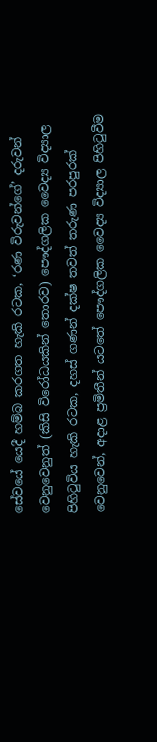සේවයේ යෙදී හම්බ කරගත හැකි රටක, ‘රණ විරුවන්ගේ’ දරුවන් වෙනුවෙනුත් (කිසි විරෝධයකින් තොරව) පෞද්ගලික වෛද්‍ය විද්‍යාල පිහිටුවිය හැකි රටක, දහස් ගණන් දක්ෂ තවත් තරුණ පරපුරක් වෙනුවෙන්, අදාළ ප්‍රමිතීන් යටතේ පෞද්ගලික වෛද්‍ය විද්‍යාල පිහිටුවීම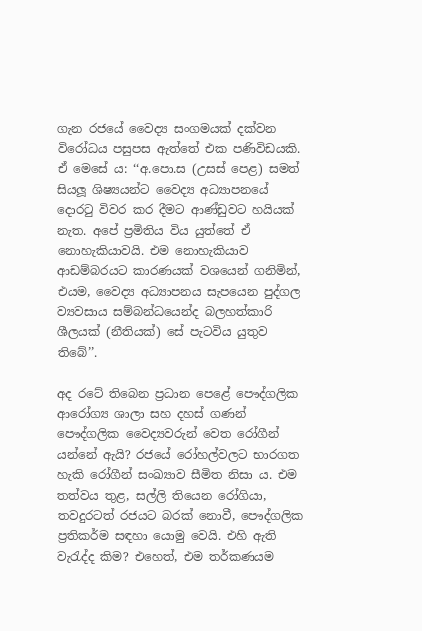ගැන රජයේ වෛද්‍ය සංගමයක් දක්වන විරෝධය පසුපස ඇත්තේ එක පණිවිඩයකි. ඒ මෙසේ ය: ‘‘අ.පො.ස (උසස් පෙළ) සමත් සියලූ ශිෂ්‍යයන්ට වෛද්‍ය අධ්‍යාපනයේ දොරටු විවර කර දීමට ආණ්ඩුවට හයියක් නැත. අපේ ප්‍රමිතිය විය යුත්තේ ඒ නොහැකියාවයි. එම නොහැකියාව ආඩම්බරයට කාරණයක් වශයෙන් ගනිමින්, එයම, වෛද්‍ය අධ්‍යාපනය සැපයෙන පුද්ගල ව්‍යවසාය සම්බන්ධයෙන්ද බලහත්කාරි ශීලයක් (නීතියක්) සේ පැටවිය යුතුව තිබේ’’.

අද රටේ තිබෙන ප්‍රධාන පෙළේ පෞද්ගලික ආරෝග්‍ය ශාලා සහ දහස් ගණන් පෞද්ගලික වෛද්‍යවරුන් වෙත රෝගීන් යන්නේ ඇයි? රජයේ රෝහල්වලට භාරගත හැකි රෝගීන් සංඛ්‍යාව සීමිත නිසා ය. එම තත්වය තුළ, සල්ලි තියෙන රෝගියා, තවදුරටත් රජයට බරක් නොවී, පෞද්ගලික ප්‍රතිකර්ම සඳහා යොමු වෙයි. එහි ඇති වැරැද්ද කිම? එහෙත්, එම තර්කණයම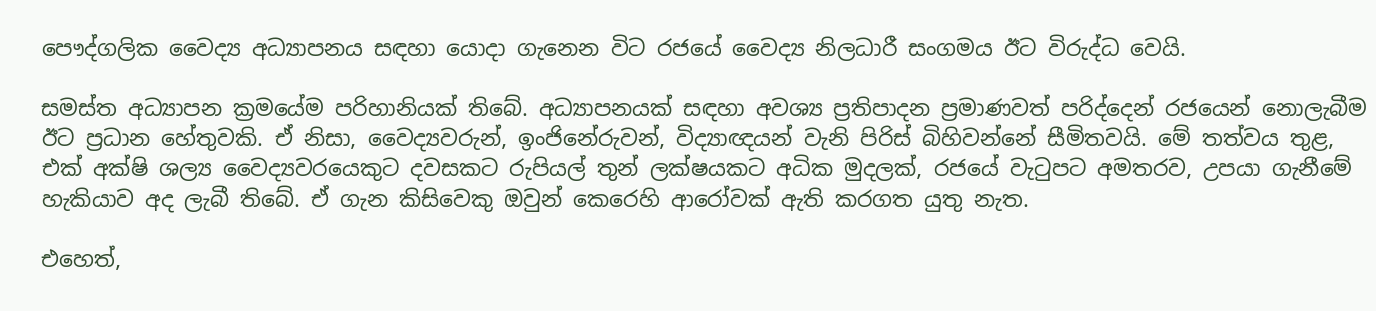පෞද්ගලික වෛද්‍ය අධ්‍යාපනය සඳහා යොදා ගැනෙන විට රජයේ වෛද්‍ය නිලධාරී සංගමය ඊට විරුද්ධ වෙයි.

සමස්ත අධ්‍යාපන ක්‍රමයේම පරිහානියක් තිබේ. අධ්‍යාපනයක් සඳහා අවශ්‍ය ප්‍රතිපාදන ප්‍රමාණවත් පරිද්දෙන් රජයෙන් නොලැබීම ඊට ප්‍රධාන හේතුවකි. ඒ නිසා, වෛද්‍යවරුන්, ඉංජිනේරුවන්, විද්‍යාඥයන් වැනි පිරිස් බිහිවන්නේ සීමිතවයි. මේ තත්වය තුළ, එක් අක්ෂි ශල්‍ය වෛද්‍යවරයෙකුට දවසකට රුපියල් තුන් ලක්ෂයකට අධික මුදලක්, රජයේ වැටුපට අමතරව, උපයා ගැනීමේ හැකියාව අද ලැබී තිබේ. ඒ ගැන කිසිවෙකු ඔවුන් කෙරෙහි ආරෝවක් ඇති කරගත යුතු නැත.

එහෙත්,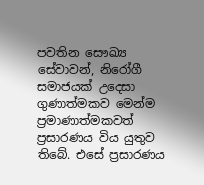පවතින සෞඛ්‍ය සේවාවන්, නිරෝගී සමාජයක් උදෙසා ගුණාත්මකව මෙන්ම ප්‍රමාණාත්මකවත් ප්‍රසාරණය විය යුතුව තිබේ. එසේ ප්‍රසාරණය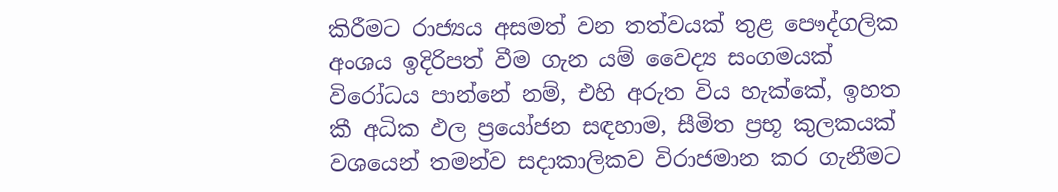කිරීමට රාජ්‍යය අසමත් වන තත්වයක් තුළ පෞද්ගලික අංශය ඉදිරිපත් වීම ගැන යම් වෛද්‍ය සංගමයක් විරෝධය පාන්නේ නම්, එහි අරුත විය හැක්කේ, ඉහත කී අධික ඵල ප්‍රයෝජන සඳහාම, සීමිත ප්‍රභූ කුලකයක් වශයෙන් තමන්ව සදාකාලිකව විරාජමාන කර ගැනීමට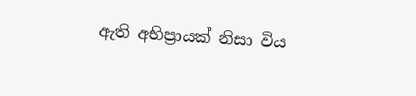ඇති අභිප්‍රායක් නිසා විය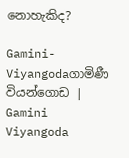නොහැකිද?

Gamini-Viyangodaගාමිණී වියන්ගොඩ | Gamini Viyangoda